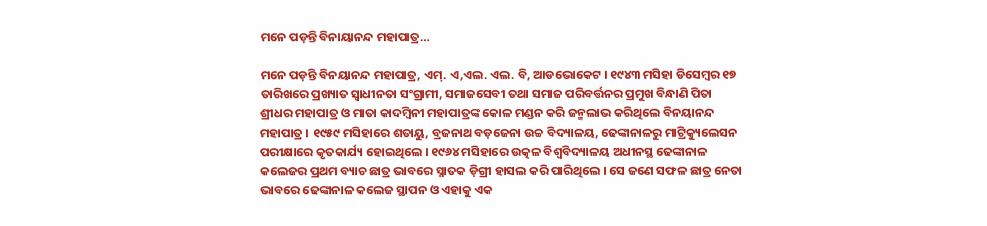ମନେ ପଡ଼ନ୍ତି ବିନାୟାନନ୍ଦ ମହାପାତ୍ର…

ମନେ ପଡ଼ନ୍ତି ବିନୟାନନ୍ଦ ମହାପାତ୍ର, ଏମ୍. ଏ,ଏଲ. ଏଲ. ବି, ଆଡଭୋକେଟ । ୧୯୪୩ ମସିହା ଡିସେମ୍ବର ୧୭ ତାରିଖରେ ପ୍ରଖ୍ୟାତ ସ୍ୱାଧୀନତା ସଂଗ୍ରାମୀ, ସମାଜସେବୀ ତଥା ସମାଜ ପରିବର୍ତ୍ତନର ପ୍ରମୁଖ ବିନ୍ଧାଣି ପିତା ଶ୍ରୀଧର ମହାପାତ୍ର ଓ ମାତା କାଦମ୍ବିନୀ ମହାପାତ୍ରଙ୍କ କୋଳ ମଣ୍ଡନ କରି ଜନ୍ମଲାଭ କରିଥିଲେ ବିନୟାନନ୍ଦ ମହାପାତ୍ର । ୧୯୫୯ ମସିହାରେ ଶତାୟୁ, ବ୍ରଜନାଥ ବଡ଼ଜେନା ଉଚ୍ଚ ବିଦ୍ୟାଳୟ, ଢେଙ୍କାନାଳରୁ ମାଟ୍ରିକ୍ୟୁଲେସନ ପରୀକ୍ଷାରେ କୃତକାର୍ଯ୍ୟ ହୋଇଥିଲେ । ୧୯୬୪ ମସିହାରେ ଉତ୍କଳ ବିଶ୍ୱବିଦ୍ୟାଳୟ ଅଧୀନସ୍ଥ ଢେଙ୍କାନାଳ କଲେଜର ପ୍ରଥମ ବ୍ୟାଚ ଛାତ୍ର ଭାବରେ ସ୍ନାତକ ଡ଼ିଗ୍ରୀ ହାସଲ କରି ପାରିଥିଲେ । ସେ ଜଣେ ସଫଳ ଛାତ୍ର ନେତା ଭାବରେ ଢେଙ୍କାନାଳ କଲେଜ ସ୍ଥାପନ ଓ ଏହାକୁ ଏକ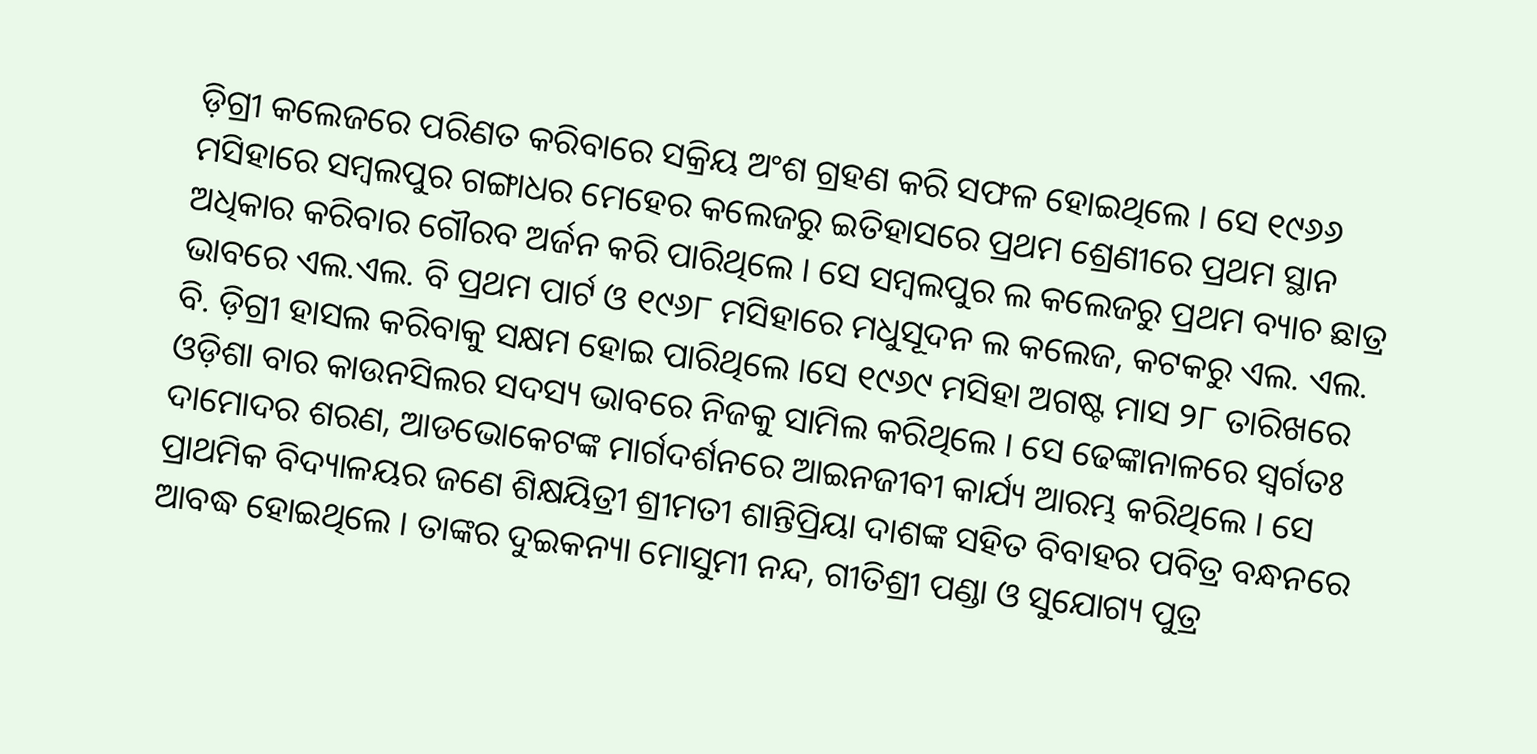ଡ଼ିଗ୍ରୀ କଲେଜରେ ପରିଣତ କରିବାରେ ସକ୍ରିୟ ଅଂଶ ଗ୍ରହଣ କରି ସଫଳ ହୋଇଥିଲେ । ସେ ୧୯୬୬ ମସିହାରେ ସମ୍ବଲପୁର ଗଙ୍ଗାଧର ମେହେର କଲେଜରୁ ଇତିହାସରେ ପ୍ରଥମ ଶ୍ରେଣୀରେ ପ୍ରଥମ ସ୍ଥାନ ଅଧିକାର କରିବାର ଗୌରବ ଅର୍ଜନ କରି ପାରିଥିଲେ । ସେ ସମ୍ବଲପୁର ଲ କଲେଜରୁ ପ୍ରଥମ ବ୍ୟାଚ ଛାତ୍ର ଭାବରେ ଏଲ.ଏଲ. ବି ପ୍ରଥମ ପାର୍ଟ ଓ ୧୯୬୮ ମସିହାରେ ମଧୁସୂଦନ ଲ କଲେଜ, କଟକରୁ ଏଲ. ଏଲ. ବି. ଡ଼ିଗ୍ରୀ ହାସଲ କରିବାକୁ ସକ୍ଷମ ହୋଇ ପାରିଥିଲେ ।ସେ ୧୯୬୯ ମସିହା ଅଗଷ୍ଟ ମାସ ୨୮ ତାରିଖରେ ଓଡ଼ିଶା ବାର କାଉନସିଲର ସଦସ୍ୟ ଭାବରେ ନିଜକୁ ସାମିଲ କରିଥିଲେ । ସେ ଢେଙ୍କାନାଳରେ ସ୍ୱର୍ଗତଃ ଦାମୋଦର ଶରଣ, ଆଡଭୋକେଟଙ୍କ ମାର୍ଗଦର୍ଶନରେ ଆଇନଜୀବୀ କାର୍ଯ୍ୟ ଆରମ୍ଭ କରିଥିଲେ । ସେ ପ୍ରାଥମିକ ବିଦ୍ୟାଳୟର ଜଣେ ଶିକ୍ଷୟିତ୍ରୀ ଶ୍ରୀମତୀ ଶାନ୍ତିପ୍ରିୟା ଦାଶଙ୍କ ସହିତ ବିବାହର ପବିତ୍ର ବନ୍ଧନରେ ଆବଦ୍ଧ ହୋଇଥିଲେ । ତାଙ୍କର ଦୁଇକନ୍ୟା ମୋସୁମୀ ନନ୍ଦ, ଗୀତିଶ୍ରୀ ପଣ୍ଡା ଓ ସୁଯୋଗ୍ୟ ପୁତ୍ର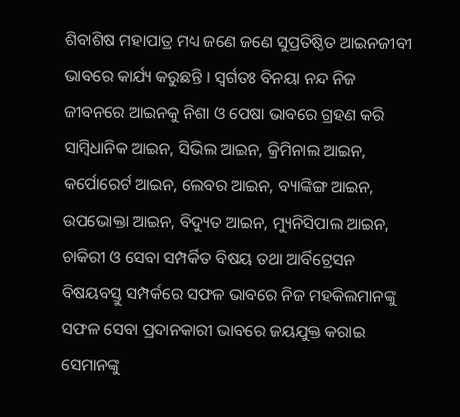ଶିବାଶିଷ ମହାପାତ୍ର ମଧ୍ୟ ଜଣେ ଜଣେ ସୁପ୍ରତିଷ୍ଠିତ ଆଇନଜୀବୀ ଭାବରେ କାର୍ଯ୍ୟ କରୁଛନ୍ତି । ସ୍ୱର୍ଗତଃ ବିନୟା ନନ୍ଦ ନିଜ ଜୀବନରେ ଆଇନକୁ ନିଶା ଓ ପେଷା ଭାବରେ ଗ୍ରହଣ କରି ସାମ୍ବିଧାନିକ ଆଇନ, ସିଭିଲ ଆଇନ, କ୍ରିମିନାଲ ଆଇନ, କର୍ପୋରେର୍ଟ ଆଇନ, ଲେବର ଆଇନ, ବ୍ୟାଙ୍କିଙ୍ଗ ଆଇନ, ଉପଭୋକ୍ତା ଆଇନ, ବିଦ୍ୟୁତ ଆଇନ, ମ୍ୟୁନିସିପାଲ ଆଇନ, ଚାକିରୀ ଓ ସେବା ସମ୍ପର୍କିତ ବିଷୟ ତଥା ଆର୍ବିଟ୍ରେସନ ବିଷୟବସ୍ତୁ ସମ୍ପର୍କରେ ସଫଳ ଭାବରେ ନିଜ ମହକିଲମାନଙ୍କୁ ସଫଳ ସେବା ପ୍ରଦାନକାରୀ ଭାବରେ ଜୟଯୁକ୍ତ କରାଇ ସେମାନଙ୍କୁ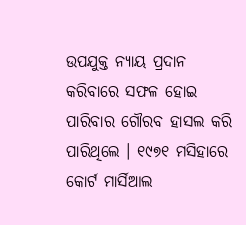ଉପଯୁକ୍ତ ନ୍ୟାୟ ପ୍ରଦାନ କରିବାରେ ସଫଳ ହୋଇ ପାରିବାର ଗୌରବ ହାସଲ କରି ପାରିଥିଲେ । ୧୯୭୧ ମସିହାରେ କୋର୍ଟ ମାର୍ସିଆଲ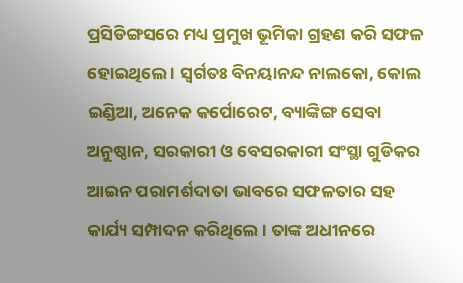ପ୍ରସିଡିଙ୍ଗସରେ ମଧ୍ୟ ପ୍ରମୁଖ ଭୂମିକା ଗ୍ରହଣ କରି ସଫଳ ହୋଇଥିଲେ । ସ୍ୱର୍ଗତଃ ବିନୟାନନ୍ଦ ନାଲକୋ, କୋଲ ଇଣ୍ଡିଆ, ଅନେକ କର୍ପୋରେଟ, ବ୍ୟାଙ୍କିଙ୍ଗ ସେବା ଅନୁଷ୍ଠାନ, ସରକାରୀ ଓ ବେସରକାରୀ ସଂସ୍ଥା ଗୁଡିକର ଆଇନ ପରାମର୍ଶଦାତା ଭାବରେ ସଫଳତାର ସହ କାର୍ଯ୍ୟ ସମ୍ପାଦନ କରିଥିଲେ । ତାଙ୍କ ଅଧୀନରେ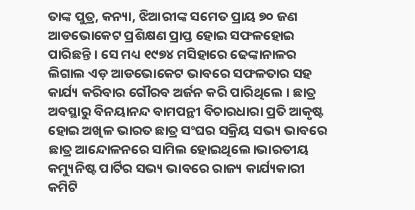ତାଙ୍କ ପୁତ୍ର, କନ୍ୟା, ଝିଆରୀଙ୍କ ସମେତ ପ୍ରାୟ ୭୦ ଜଣ ଆଡଭୋକେଟ ପ୍ରଶିକ୍ଷଣ ପ୍ରାପ୍ତ ହୋଇ ସଫଳହୋଇ ପାରିଛନ୍ତି । ସେ ମଧ୍ୟ ୧୯୭୪ ମସିହାରେ ଢେଙ୍କାନାଳର ଲିଗାଲ ଏଡ଼ ଆଡଭୋକେଟ ଭାବରେ ସଫଳତାର ସହ କାର୍ଯ୍ୟ କରିବାର ଗୌରବ ଅର୍ଜନ କରି ପାରିଥିଲେ । ଛାତ୍ର ଅବସ୍ଥାରୁ ବିନୟାନନ୍ଦ ବାମପନ୍ଥୀ ବିଚାରଧାରା ପ୍ରତି ଆକୃଷ୍ଟ ହୋଇ ଅଖିଳ ଭାରତ ଛାତ୍ର ସଂଘର ସକ୍ରିୟ ସଭ୍ୟ ଭାବରେ ଛାତ୍ର ଆନ୍ଦୋଳନରେ ସାମିଲ ହୋଇଥିଲେ।ଭାରତୀୟ କମ୍ୟୁନିଷ୍ଟ ପାର୍ଟିର ସଭ୍ୟ ଭାବରେ ରାଜ୍ୟ କାର୍ଯ୍ୟକାରୀ କମିଟି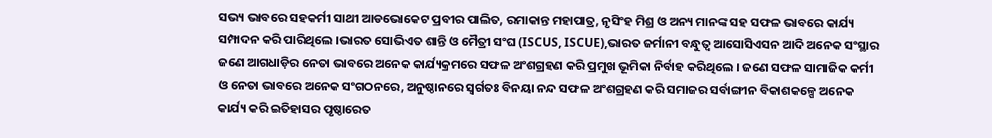ସଭ୍ୟ ଭାବରେ ସହକର୍ମୀ ସାଥୀ ଆଡଭୋକେଟ ପ୍ରବୀର ପାଲିତ, ରମାକାନ୍ତ ମହାପାତ୍ର, ନୃସିଂହ ମିଶ୍ର ଓ ଅନ୍ୟ ମାନଙ୍କ ସହ ସଫଳ ଭାବରେ କାର୍ଯ୍ୟ ସମ୍ପାଦନ କରି ପାରିଥିଲେ ।ଭାରତ ସୋଭିଏତ ଶାନ୍ତି ଓ ମୈତ୍ରୀ ସଂଘ (ISCUS, ISCUE),ଭାରତ ଜର୍ମାନୀ ବନ୍ଧୁତ୍ୱ ଆସୋସିଏସନ ଆଦି ଅନେକ ସଂସ୍ଥାର ଜଣେ ଆଗଧାଡ଼ିର ନେତା ଭାବରେ ଅନେକ କାର୍ଯ୍ୟକ୍ରମରେ ସଫଳ ଅଂଶଗ୍ରହଣ କରି ପ୍ରମୁଖ ଭୂମିକା ନିର୍ବାହ କରିଥିଲେ । ଜଣେ ସଫଳ ସାମାଜିକ କର୍ମୀ ଓ ନେତା ଭାବରେ ଅନେକ ସଂଗଠନରେ, ଅନୁଷ୍ଠାନରେ ସ୍ୱର୍ଗତଃ ବିନୟା ନନ୍ଦ ସଫଳ ଅଂଶଗ୍ରହଣ କରି ସମାଜର ସର୍ବାଙ୍ଗୀନ ବିକାଶକଳ୍ପେ ଅନେକ କାର୍ଯ୍ୟ କରି ଇତିହାସର ପୃଷ୍ଠାରେତ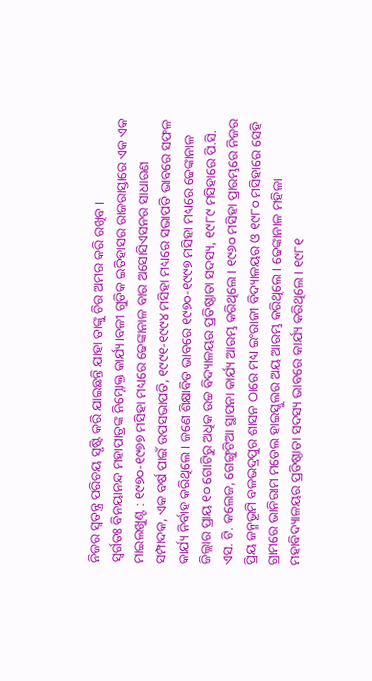ନିଜର ସ୍ୱତନ୍ତ୍ର ପରିଚୟ ସୃଷ୍ଟି କରି ଯାଇଛନ୍ତି ଯାହା ତାଙ୍କୁ ଚିର ଅମର କରି ରଖିବ ।
ସ୍ୱର୍ଗତଃ ବିନୟାନନ୍ଦ ମହାପାତ୍ରଙ୍କ ନିମ୍ନୋକ୍ତ କାର୍ଯ୍ୟ।ବଳୀ ଗୁଡିକ ଇତିହାସର ରାଜରାସ୍ତାରେ ଏକ ଏକ ମାଇଲଖୁଣ୍ଟ : ୧୯୭୦-୧୯୭୭ ମସିହା ମଧ୍ୟରେ ଢେଙ୍କାନାଳ ବାର ଅସୋସିଏସନର ସାଧାରଣ ସମ୍ପାଦକ, ଏକ ବର୍ଷ ପାଇଁ ଉପସଭାପତି, ୧୯୯୧-୧୯୯୪ ମସିହା ମଧ୍ୟରେ ସଭାପତି ଭାବରେ ସଫଳ କାର୍ଯ୍ୟ ନିର୍ବାହ କରିଥିଲେ । ଜଣେ ଶିକ୍ଷାବିତ ଭାବରେ ୧୯୭୦-୧୯୯୭ ମସିହା ମଧ୍ୟରେ ଢେଙ୍କାନାଳ ଜିଲ୍ଲାର ପ୍ରାୟ ୧୦ ଗୋଟିରୁ ଅଧିକ ଉଚ୍ଚ ବିଦ୍ୟାଳୟର ପ୍ରତିଷ୍ଠାତା ସଦସ୍ୟ, ୧୯୮୯ ମସିହାରେ ପି.ସି. ଏସ. ଟି. କଲେଜ, ଗେଙ୍ଗୁଟିଆ ସ୍ଥାପନା କାର୍ଯ୍ୟ ଆରମ୍ଭ କରିଥିଲେ । ୧୯୬୦ ମସିହା ପ୍ରାରମ୍ଭରେ ନିଜର ପ୍ରିୟ ଜନ୍ମଭୂମି ବଳଭଦ୍ରପୁର ଶାସନ ଠାରେ ମଧ୍ୟ ଇଂରାଜୀ ବିଦ୍ୟାଳୟର ଓ ୧୯୮୦ ମସିହାରେ ସେହି ଗ୍ରାମରେ ଭାନିରାମ ମଡେଲ ହାଇସ୍କୁଲର ଅୟ ଆରମ୍ଭ କରିଥିଲେ । ଢେଙ୍କାନାଳ ମହିଳା ମହାବିଦ୍ୟାଳୟର ପ୍ରତିଷ୍ଠାତା ସଦସ୍ୟ ଭାବରେ କାର୍ଯ୍ୟ କରିଥିଲେ । ୧୯୮୧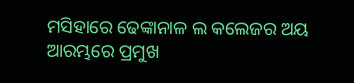ମସିହାରେ ଢେଙ୍କାନାଳ ଲ କଲେଜର ଅୟ ଆରମ୍ଭରେ ପ୍ରମୁଖ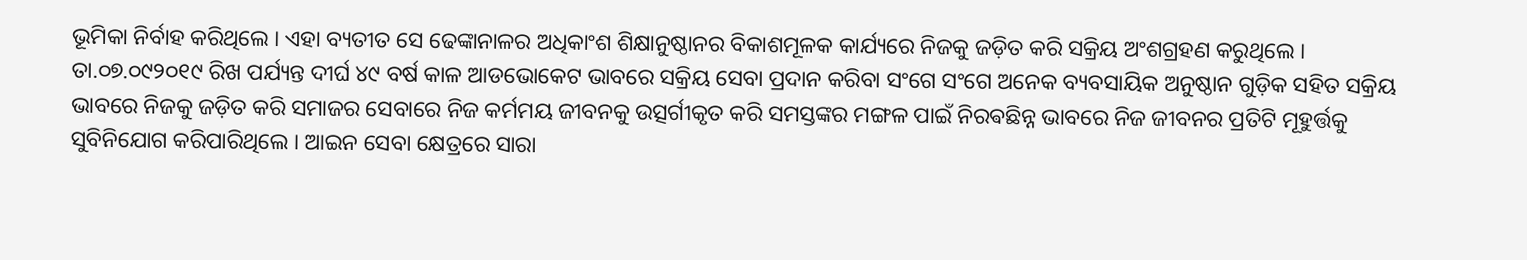ଭୂମିକା ନିର୍ବାହ କରିଥିଲେ । ଏହା ବ୍ୟତୀତ ସେ ଢେଙ୍କାନାଳର ଅଧିକାଂଶ ଶିକ୍ଷାନୁଷ୍ଠାନର ବିକାଶମୂଳକ କାର୍ଯ୍ୟରେ ନିଜକୁ ଜଡ଼ିତ କରି ସକ୍ରିୟ ଅଂଶଗ୍ରହଣ କରୁଥିଲେ । ତା.୦୭.୦୯୨୦୧୯ ରିଖ ପର୍ଯ୍ୟନ୍ତ ଦୀର୍ଘ ୪୯ ବର୍ଷ କାଳ ଆଡଭୋକେଟ ଭାବରେ ସକ୍ରିୟ ସେବା ପ୍ରଦାନ କରିବା ସଂଗେ ସଂଗେ ଅନେକ ବ୍ୟବସାୟିକ ଅନୁଷ୍ଠାନ ଗୁଡ଼ିକ ସହିତ ସକ୍ରିୟ ଭାବରେ ନିଜକୁ ଜଡ଼ିତ କରି ସମାଜର ସେବାରେ ନିଜ କର୍ମମୟ ଜୀବନକୁ ଉତ୍ସର୍ଗୀକୃତ କରି ସମସ୍ତଙ୍କର ମଙ୍ଗଳ ପାଇଁ ନିରଵଛିନ୍ନ ଭାବରେ ନିଜ ଜୀବନର ପ୍ରତିଟି ମୂହୁର୍ତ୍ତକୁ ସୁବିନିଯୋଗ କରିପାରିଥିଲେ । ଆଇନ ସେବା କ୍ଷେତ୍ରରେ ସାରା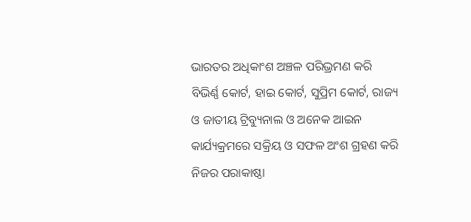ଭାରତର ଅଧିକାଂଶ ଅଞ୍ଚଳ ପରିଭ୍ରମଣ କରି ବିଭିର୍ଣ୍ଣ କୋର୍ଟ, ହାଇ କୋର୍ଟ, ସୁପ୍ରିମ କୋର୍ଟ, ରାଜ୍ୟ ଓ ଜାତୀୟ ଟ୍ରିବ୍ୟୁନାଲ ଓ ଅନେକ ଆଇନ କାର୍ଯ୍ୟକ୍ରମରେ ସକ୍ରିୟ ଓ ସଫଳ ଅଂଶ ଗ୍ରହଣ କରି ନିଜର ପରାକାଷ୍ଠା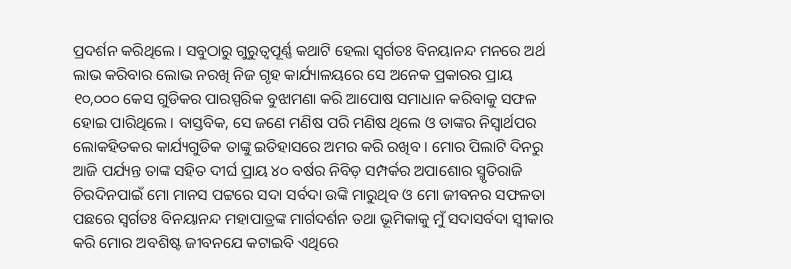ପ୍ରଦର୍ଶନ କରିଥିଲେ । ସବୁଠାରୁ ଗୁରୁତ୍ୱପୂର୍ଣ୍ଣ କଥାଟି ହେଲା ସ୍ୱର୍ଗତଃ ବିନୟାନନ୍ଦ ମନରେ ଅର୍ଥ ଲାଭ କରିବାର ଲୋଭ ନରଖି ନିଜ ଗୃହ କାର୍ଯ୍ୟାଳୟରେ ସେ ଅନେକ ପ୍ରକାରର ପ୍ରାୟ ୧୦,୦୦୦ କେସ ଗୁଡିକର ପାରସ୍ପରିକ ବୁଝାମଣା କରି ଆପୋଷ ସମାଧାନ କରିବାକୁ ସଫଳ ହୋଇ ପାରିଥିଲେ । ବାସ୍ତବିକ, ସେ ଜଣେ ମଣିଷ ପରି ମଣିଷ ଥିଲେ ଓ ତାଙ୍କର ନିସ୍ୱାର୍ଥପର ଲୋକହିତକର କାର୍ଯ୍ୟଗୁଡିକ ତାଙ୍କୁ ଇତିହାସରେ ଅମର କରି ରଖିବ । ମୋର ପିଲାଟି ଦିନରୁ ଆଜି ପର୍ଯ୍ୟନ୍ତ ତାଙ୍କ ସହିତ ଦୀର୍ଘ ପ୍ରାୟ ୪୦ ବର୍ଷର ନିବିଡ଼ ସମ୍ପର୍କର ଅପାଶୋର ସ୍ମୃତିରାଜି ଚିରଦିନପାଇଁ ମୋ ମାନସ ପଟ୍ଟରେ ସଦା ସର୍ବଦା ଉଙ୍କି ମାରୁଥିବ ଓ ମୋ ଜୀବନର ସଫଳତା ପଛରେ ସ୍ବର୍ଗତଃ ବିନୟାନନ୍ଦ ମହାପାତ୍ରଙ୍କ ମାର୍ଗଦର୍ଶନ ତଥା ଭୂମିକାକୁ ମୁଁ ସଦାସର୍ବଦା ସ୍ୱୀକାର କରି ମୋର ଅବଶିଷ୍ଟ ଜୀବନଯେ କଟାଇବି ଏଥିରେ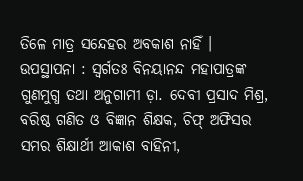ତିଳେ ମାତ୍ର ସନ୍ଦେହର ଅବକାଶ ନାହିଁ ।
ଉପସ୍ଥାପନା : ସ୍ୱର୍ଗତଃ ବିନୟାନନ୍ଦ ମହାପାତ୍ରଙ୍କ ଗୁଣମୁଗ୍ଧ ତଥା ଅନୁଗାମୀ ଡ଼ା. ଦେବୀ ପ୍ରସାଦ ମିଶ୍ର, ବରିଷ୍ଠ ଗଣିତ ଓ ବିଜ୍ଞାନ ଶିକ୍ଷକ, ଚିଫ୍ ଅଫିସର ସମର ଶିକ୍ଷାର୍ଥୀ ଆକାଶ ବାହିନୀ,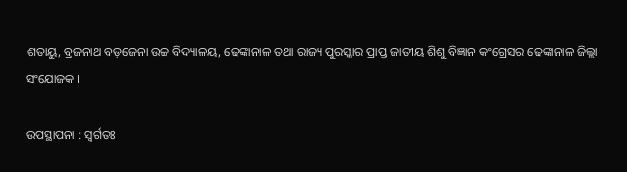ଶତାୟୁ, ବ୍ରଜନାଥ ବଡ଼ଜେନା ଉଚ୍ଚ ବିଦ୍ୟାଳୟ, ଢେଙ୍କାନାଳ ତଥା ରାଜ୍ୟ ପୁରସ୍କାର ପ୍ରାପ୍ତ ଜାତୀୟ ଶିଶୁ ବିଜ୍ଞାନ କଂଗ୍ରେସର ଢେଙ୍କାନାଳ ଜିଲ୍ଲା ସଂଯୋଜକ ।

ଉପସ୍ଥାପନା : ସ୍ୱର୍ଗତଃ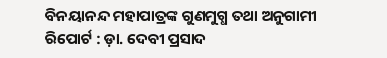ବିନୟାନନ୍ଦ ମହାପାତ୍ରଙ୍କ ଗୁଣମୁଗ୍ଧ ତଥା ଅନୁଗାମୀ
ରିପୋର୍ଟ : ଡ଼ା. ଦେବୀ ପ୍ରସାଦ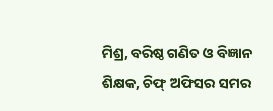ମିଶ୍ର, ବରିଷ୍ଠ ଗଣିତ ଓ ବିଜ୍ଞାନ ଶିକ୍ଷକ, ଚିଫ୍ ଅଫିସର ସମର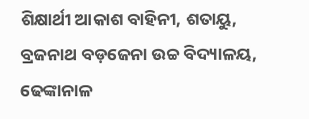ଶିକ୍ଷାର୍ଥୀ ଆକାଶ ବାହିନୀ, ଶତାୟୁ, ବ୍ରଜନାଥ ବଡ଼ଜେନା ଉଚ୍ଚ ବିଦ୍ୟାଳୟ, ଢେଙ୍କାନାଳ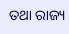ତଥା ରାଜ୍ୟ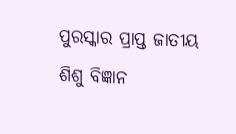ପୁରସ୍କାର ପ୍ରାପ୍ତ ଜାତୀୟ ଶିଶୁ ବିଜ୍ଞାନ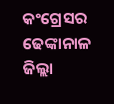କଂଗ୍ରେସର ଢେଙ୍କାନାଳ ଜିଲ୍ଲା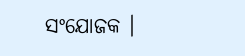ସଂଯୋଜକ ।